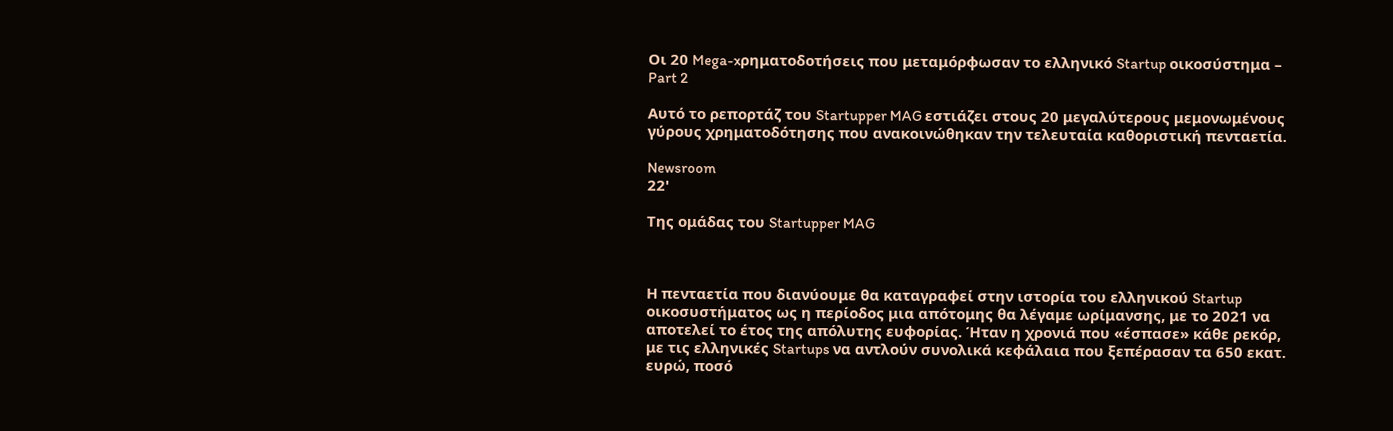Οι 20 Mega-xρηματοδοτήσεις που μεταμόρφωσαν το ελληνικό Startup οικοσύστημα – Part 2

Αυτό το ρεπορτάζ του Startupper MAG εστιάζει στους 20 μεγαλύτερους μεμονωμένους γύρους χρηματοδότησης που ανακοινώθηκαν την τελευταία καθοριστική πενταετία.

Newsroom
22'

Της ομάδας του Startupper MAG



Η πενταετία που διανύουμε θα καταγραφεί στην ιστορία του ελληνικού Startup οικοσυστήματος ως η περίοδος μια απότομης θα λέγαμε ωρίμανσης, με το 2021 να αποτελεί το έτος της απόλυτης ευφορίας. Ήταν η χρονιά που «έσπασε» κάθε ρεκόρ, με τις ελληνικές Startups να αντλούν συνολικά κεφάλαια που ξεπέρασαν τα 650 εκατ. ευρώ, ποσό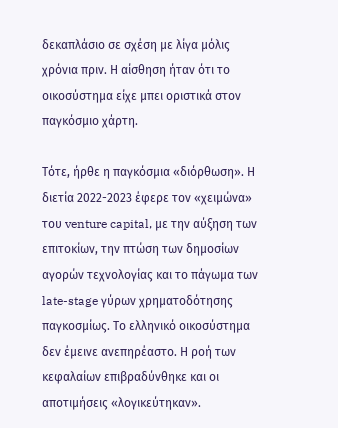δεκαπλάσιο σε σχέση με λίγα μόλις χρόνια πριν. Η αίσθηση ήταν ότι το οικοσύστημα είχε μπει οριστικά στον παγκόσμιο χάρτη.

Τότε, ήρθε η παγκόσμια «διόρθωση». Η διετία 2022-2023 έφερε τον «χειμώνα» του venture capital, με την αύξηση των επιτοκίων, την πτώση των δημοσίων αγορών τεχνολογίας και το πάγωμα των late-stage γύρων χρηματοδότησης παγκοσμίως. Το ελληνικό οικοσύστημα δεν έμεινε ανεπηρέαστο. Η ροή των κεφαλαίων επιβραδύνθηκε και οι αποτιμήσεις «λογικεύτηκαν».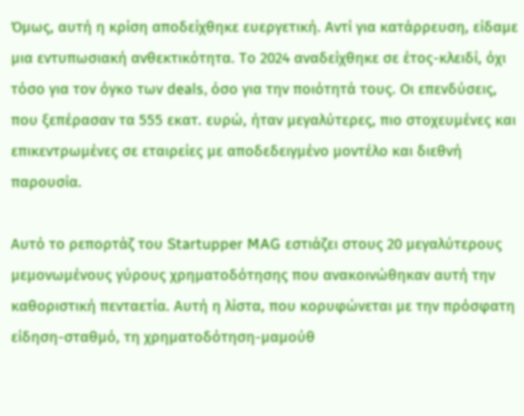Όμως, αυτή η κρίση αποδείχθηκε ευεργετική. Αντί για κατάρρευση, είδαμε μια εντυπωσιακή ανθεκτικότητα. Το 2024 αναδείχθηκε σε έτος-κλειδί, όχι τόσο για τον όγκο των deals, όσο για την ποιότητά τους. Οι επενδύσεις, που ξεπέρασαν τα 555 εκατ. ευρώ, ήταν μεγαλύτερες, πιο στοχευμένες και επικεντρωμένες σε εταιρείες με αποδεδειγμένο μοντέλο και διεθνή παρουσία.

Αυτό το ρεπορτάζ του Startupper MAG εστιάζει στους 20 μεγαλύτερους μεμονωμένους γύρους χρηματοδότησης που ανακοινώθηκαν αυτή την καθοριστική πενταετία. Αυτή η λίστα, που κορυφώνεται με την πρόσφατη είδηση-σταθμό, τη χρηματοδότηση-μαμούθ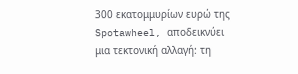300 εκατομμυρίων ευρώ της Spotawheel, αποδεικνύει μια τεκτονική αλλαγή: τη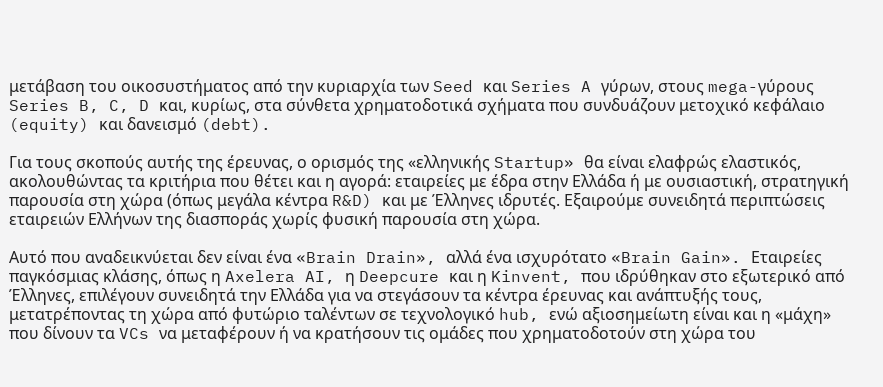μετάβαση του οικοσυστήματος από την κυριαρχία των Seed και Series A γύρων, στους mega-γύρους Series B, C, D και, κυρίως, στα σύνθετα χρηματοδοτικά σχήματα που συνδυάζουν μετοχικό κεφάλαιο (equity) και δανεισμό (debt).

Για τους σκοπούς αυτής της έρευνας, ο ορισμός της «ελληνικής Startup» θα είναι ελαφρώς ελαστικός, ακολουθώντας τα κριτήρια που θέτει και η αγορά: εταιρείες με έδρα στην Ελλάδα ή με ουσιαστική, στρατηγική παρουσία στη χώρα (όπως μεγάλα κέντρα R&D) και με Έλληνες ιδρυτές. Εξαιρούμε συνειδητά περιπτώσεις εταιρειών Ελλήνων της διασποράς χωρίς φυσική παρουσία στη χώρα.

Αυτό που αναδεικνύεται δεν είναι ένα «Brain Drain», αλλά ένα ισχυρότατο «Brain Gain». Εταιρείες παγκόσμιας κλάσης, όπως η Axelera AI, η Deepcure και η Kinvent, που ιδρύθηκαν στο εξωτερικό από Έλληνες, επιλέγουν συνειδητά την Ελλάδα για να στεγάσουν τα κέντρα έρευνας και ανάπτυξής τους, μετατρέποντας τη χώρα από φυτώριο ταλέντων σε τεχνολογικό hub, ενώ αξιοσημείωτη είναι και η «μάχη» που δίνουν τα VCs να μεταφέρουν ή να κρατήσουν τις ομάδες που χρηματοδοτούν στη χώρα του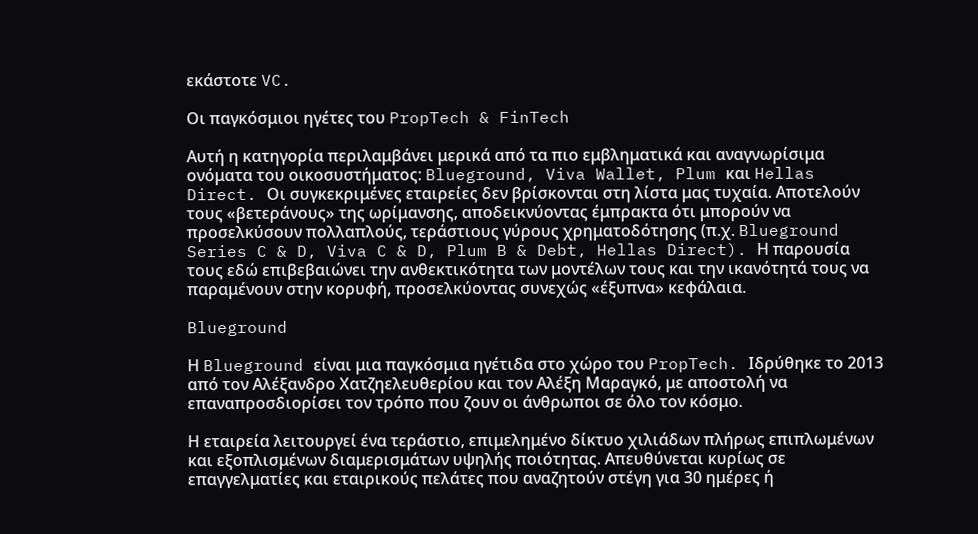εκάστοτε VC.

Οι παγκόσμιοι ηγέτες του PropTech & FinTech

Αυτή η κατηγορία περιλαμβάνει μερικά από τα πιο εμβληματικά και αναγνωρίσιμα ονόματα του οικοσυστήματος: Blueground, Viva Wallet, Plum και Hellas Direct. Οι συγκεκριμένες εταιρείες δεν βρίσκονται στη λίστα μας τυχαία. Αποτελούν τους «βετεράνους» της ωρίμανσης, αποδεικνύοντας έμπρακτα ότι μπορούν να προσελκύσουν πολλαπλούς, τεράστιους γύρους χρηματοδότησης (π.χ. Blueground Series C & D, Viva C & D, Plum B & Debt, Hellas Direct). Η παρουσία τους εδώ επιβεβαιώνει την ανθεκτικότητα των μοντέλων τους και την ικανότητά τους να παραμένουν στην κορυφή, προσελκύοντας συνεχώς «έξυπνα» κεφάλαια.

Blueground

Η Blueground είναι μια παγκόσμια ηγέτιδα στο χώρο του PropTech. Ιδρύθηκε το 2013 από τον Αλέξανδρο Χατζηελευθερίου και τον Αλέξη Μαραγκό, με αποστολή να επαναπροσδιορίσει τον τρόπο που ζουν οι άνθρωποι σε όλο τον κόσμο.

Η εταιρεία λειτουργεί ένα τεράστιο, επιμελημένο δίκτυο χιλιάδων πλήρως επιπλωμένων και εξοπλισμένων διαμερισμάτων υψηλής ποιότητας. Απευθύνεται κυρίως σε επαγγελματίες και εταιρικούς πελάτες που αναζητούν στέγη για 30 ημέρες ή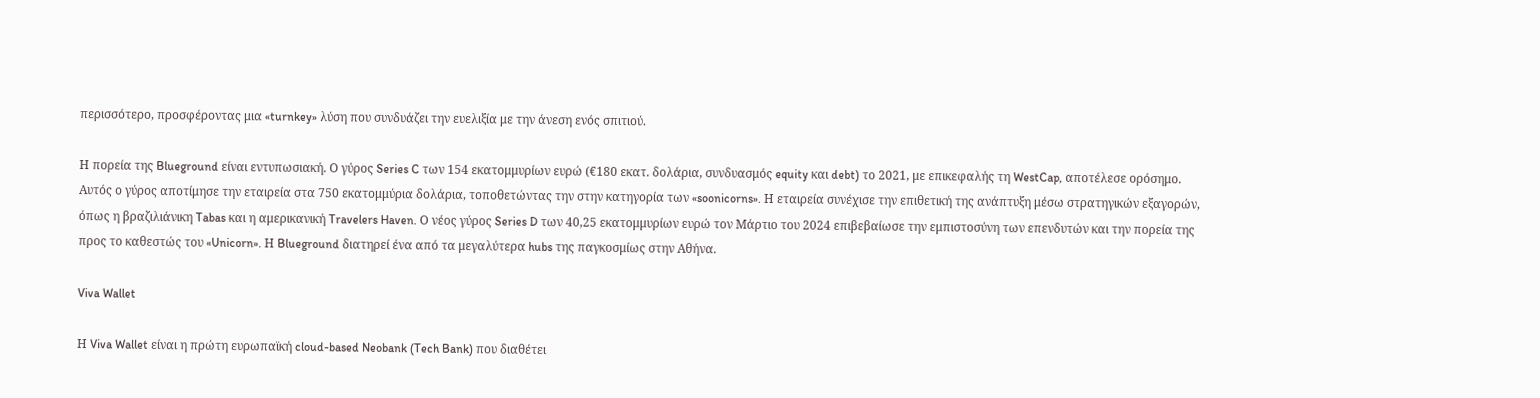περισσότερο, προσφέροντας μια «turnkey» λύση που συνδυάζει την ευελιξία με την άνεση ενός σπιτιού.

Η πορεία της Blueground είναι εντυπωσιακή. Ο γύρος Series C των 154 εκατομμυρίων ευρώ (€180 εκατ. δολάρια, συνδυασμός equity και debt) το 2021, με επικεφαλής τη WestCap, αποτέλεσε ορόσημο. Αυτός ο γύρος αποτίμησε την εταιρεία στα 750 εκατομμύρια δολάρια, τοποθετώντας την στην κατηγορία των «soonicorns». Η εταιρεία συνέχισε την επιθετική της ανάπτυξη μέσω στρατηγικών εξαγορών, όπως η βραζιλιάνικη Tabas και η αμερικανική Travelers Haven. Ο νέος γύρος Series D των 40,25 εκατομμυρίων ευρώ τον Μάρτιο του 2024 επιβεβαίωσε την εμπιστοσύνη των επενδυτών και την πορεία της προς το καθεστώς του «Unicorn». Η Blueground διατηρεί ένα από τα μεγαλύτερα hubs της παγκοσμίως στην Αθήνα.

Viva Wallet

Η Viva Wallet είναι η πρώτη ευρωπαϊκή cloud-based Neobank (Tech Bank) που διαθέτει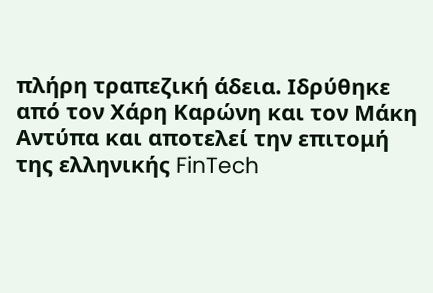πλήρη τραπεζική άδεια. Ιδρύθηκε από τον Χάρη Καρώνη και τον Μάκη Αντύπα και αποτελεί την επιτομή της ελληνικής FinTech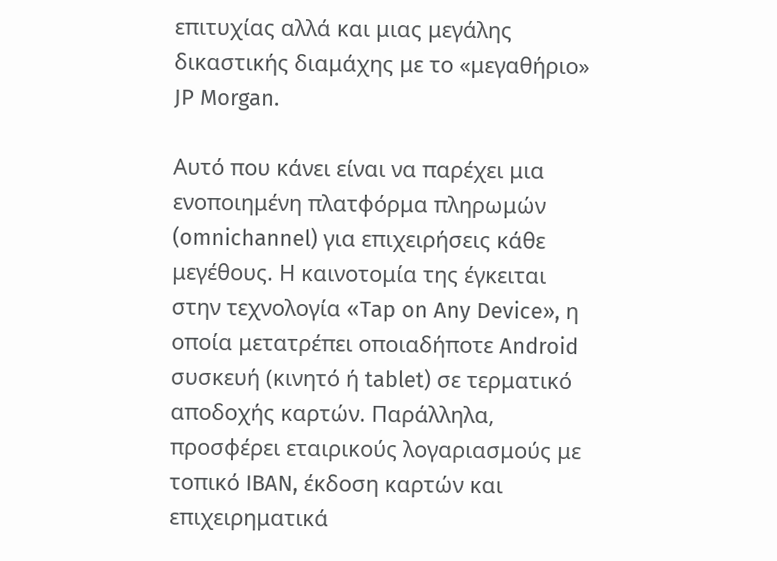επιτυχίας αλλά και μιας μεγάλης δικαστικής διαμάχης με το «μεγαθήριο» JP Morgan.

Αυτό που κάνει είναι να παρέχει μια ενοποιημένη πλατφόρμα πληρωμών (omnichannel) για επιχειρήσεις κάθε μεγέθους. Η καινοτομία της έγκειται στην τεχνολογία «Tap on Any Device», η οποία μετατρέπει οποιαδήποτε Android συσκευή (κινητό ή tablet) σε τερματικό αποδοχής καρτών. Παράλληλα, προσφέρει εταιρικούς λογαριασμούς με τοπικό IBAN, έκδοση καρτών και επιχειρηματικά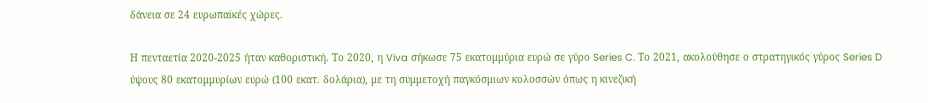δάνεια σε 24 ευρωπαϊκές χώρες.

Η πενταετία 2020-2025 ήταν καθοριστική. Το 2020, η Viva σήκωσε 75 εκατομμύρια ευρώ σε γύρο Series C. Το 2021, ακολούθησε ο στρατηγικός γύρος Series D ύψους 80 εκατομμυρίων ευρώ (100 εκατ. δολάρια), με τη συμμετοχή παγκόσμιων κολοσσών όπως η κινεζική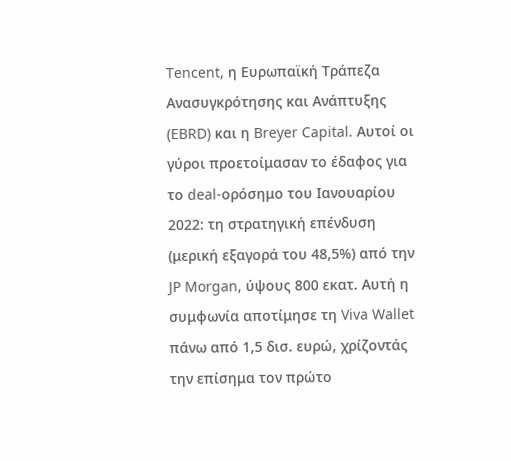Tencent, η Ευρωπαϊκή Τράπεζα Ανασυγκρότησης και Ανάπτυξης (EBRD) και η Breyer Capital. Αυτοί οι γύροι προετοίμασαν το έδαφος για το deal-ορόσημο του Ιανουαρίου 2022: τη στρατηγική επένδυση (μερική εξαγορά του 48,5%) από την JP Morgan, ύψους 800 εκατ. Αυτή η συμφωνία αποτίμησε τη Viva Wallet πάνω από 1,5 δισ. ευρώ, χρίζοντάς την επίσημα τον πρώτο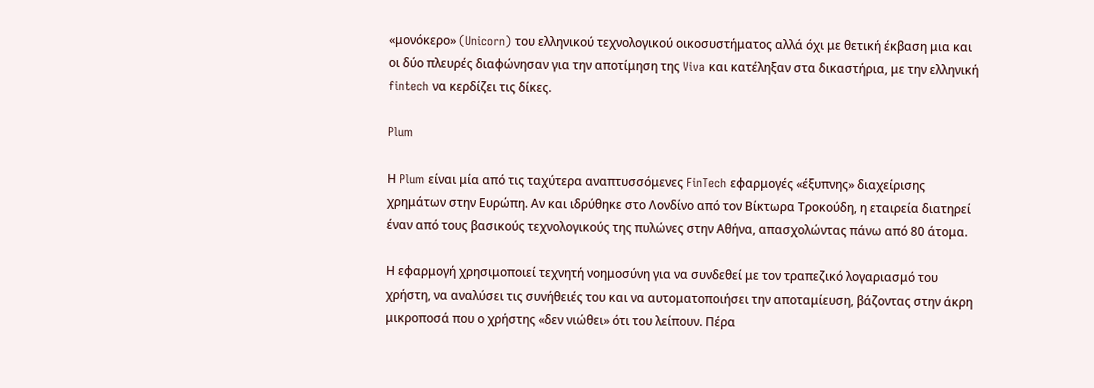«μονόκερο» (Unicorn) του ελληνικού τεχνολογικού οικοσυστήματος αλλά όχι με θετική έκβαση μια και οι δύο πλευρές διαφώνησαν για την αποτίμηση της Viva και κατέληξαν στα δικαστήρια, με την ελληνική fintech να κερδίζει τις δίκες.

Plum

Η Plum είναι μία από τις ταχύτερα αναπτυσσόμενες FinTech εφαρμογές «έξυπνης» διαχείρισης χρημάτων στην Ευρώπη. Αν και ιδρύθηκε στο Λονδίνο από τον Βίκτωρα Τροκούδη, η εταιρεία διατηρεί έναν από τους βασικούς τεχνολογικούς της πυλώνες στην Αθήνα, απασχολώντας πάνω από 80 άτομα.

Η εφαρμογή χρησιμοποιεί τεχνητή νοημοσύνη για να συνδεθεί με τον τραπεζικό λογαριασμό του χρήστη, να αναλύσει τις συνήθειές του και να αυτοματοποιήσει την αποταμίευση, βάζοντας στην άκρη μικροποσά που ο χρήστης «δεν νιώθει» ότι του λείπουν. Πέρα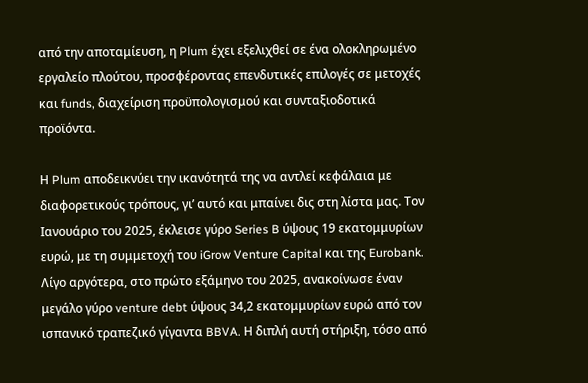από την αποταμίευση, η Plum έχει εξελιχθεί σε ένα ολοκληρωμένο εργαλείο πλούτου, προσφέροντας επενδυτικές επιλογές σε μετοχές και funds, διαχείριση προϋπολογισμού και συνταξιοδοτικά προϊόντα.

Η Plum αποδεικνύει την ικανότητά της να αντλεί κεφάλαια με διαφορετικούς τρόπους, γι’ αυτό και μπαίνει δις στη λίστα μας. Τον Ιανουάριο του 2025, έκλεισε γύρο Series B ύψους 19 εκατομμυρίων ευρώ, με τη συμμετοχή του iGrow Venture Capital και της Eurobank. Λίγο αργότερα, στο πρώτο εξάμηνο του 2025, ανακοίνωσε έναν μεγάλο γύρο venture debt ύψους 34,2 εκατομμυρίων ευρώ από τον ισπανικό τραπεζικό γίγαντα BBVA. Η διπλή αυτή στήριξη, τόσο από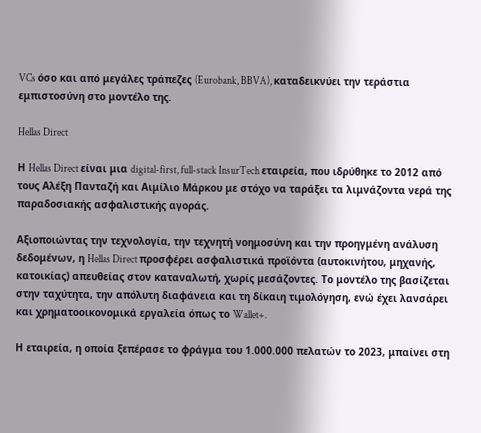VCs όσο και από μεγάλες τράπεζες (Eurobank, BBVA), καταδεικνύει την τεράστια εμπιστοσύνη στο μοντέλο της.

Hellas Direct

Η Hellas Direct είναι μια digital-first, full-stack InsurTech εταιρεία, που ιδρύθηκε το 2012 από τους Αλέξη Πανταζή και Αιμίλιο Μάρκου με στόχο να ταράξει τα λιμνάζοντα νερά της παραδοσιακής ασφαλιστικής αγοράς.

Αξιοποιώντας την τεχνολογία, την τεχνητή νοημοσύνη και την προηγμένη ανάλυση δεδομένων, η Hellas Direct προσφέρει ασφαλιστικά προϊόντα (αυτοκινήτου, μηχανής, κατοικίας) απευθείας στον καταναλωτή, χωρίς μεσάζοντες. Το μοντέλο της βασίζεται στην ταχύτητα, την απόλυτη διαφάνεια και τη δίκαιη τιμολόγηση, ενώ έχει λανσάρει και χρηματοοικονομικά εργαλεία όπως το Wallet+.

Η εταιρεία, η οποία ξεπέρασε το φράγμα του 1.000.000 πελατών το 2023, μπαίνει στη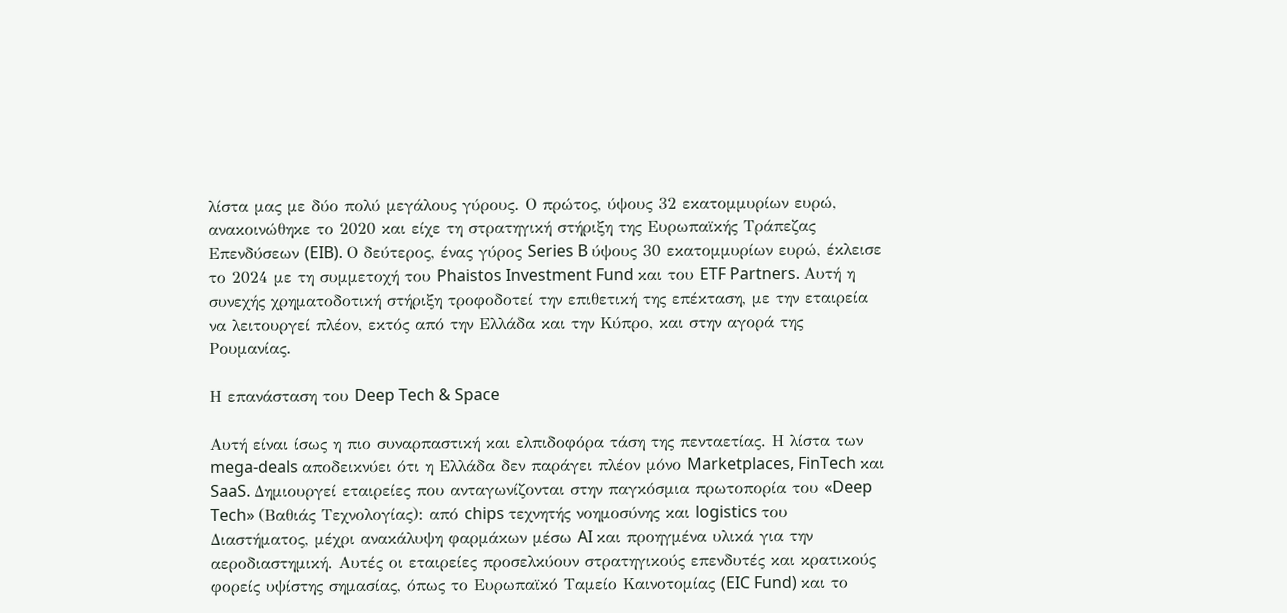λίστα μας με δύο πολύ μεγάλους γύρους. Ο πρώτος, ύψους 32 εκατομμυρίων ευρώ, ανακοινώθηκε το 2020 και είχε τη στρατηγική στήριξη της Ευρωπαϊκής Τράπεζας Επενδύσεων (EIB). Ο δεύτερος, ένας γύρος Series B ύψους 30 εκατομμυρίων ευρώ, έκλεισε το 2024 με τη συμμετοχή του Phaistos Investment Fund και του ETF Partners. Αυτή η συνεχής χρηματοδοτική στήριξη τροφοδοτεί την επιθετική της επέκταση, με την εταιρεία να λειτουργεί πλέον, εκτός από την Ελλάδα και την Κύπρο, και στην αγορά της Ρουμανίας.

Η επανάσταση του Deep Tech & Space

Αυτή είναι ίσως η πιο συναρπαστική και ελπιδοφόρα τάση της πενταετίας. Η λίστα των mega-deals αποδεικνύει ότι η Ελλάδα δεν παράγει πλέον μόνο Marketplaces, FinTech και SaaS. Δημιουργεί εταιρείες που ανταγωνίζονται στην παγκόσμια πρωτοπορία του «Deep Tech» (Βαθιάς Τεχνολογίας): από chips τεχνητής νοημοσύνης και logistics του Διαστήματος, μέχρι ανακάλυψη φαρμάκων μέσω AI και προηγμένα υλικά για την αεροδιαστημική. Αυτές οι εταιρείες προσελκύουν στρατηγικούς επενδυτές και κρατικούς φορείς υψίστης σημασίας, όπως το Ευρωπαϊκό Ταμείο Καινοτομίας (EIC Fund) και το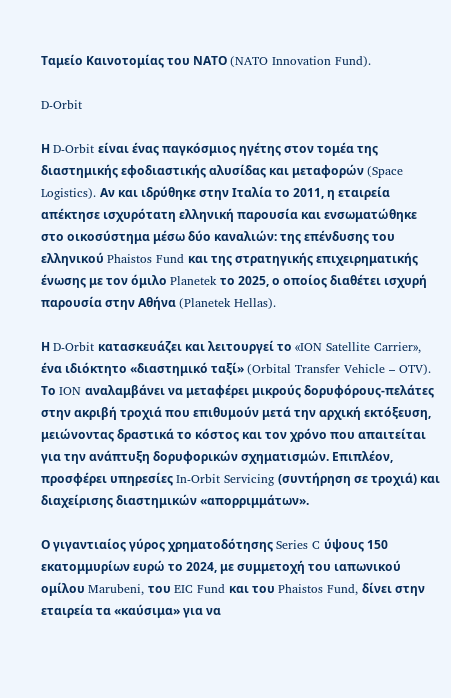Ταμείο Καινοτομίας του ΝΑΤΟ (NATO Innovation Fund).

D-Orbit

Η D-Orbit είναι ένας παγκόσμιος ηγέτης στον τομέα της διαστημικής εφοδιαστικής αλυσίδας και μεταφορών (Space Logistics). Αν και ιδρύθηκε στην Ιταλία το 2011, η εταιρεία απέκτησε ισχυρότατη ελληνική παρουσία και ενσωματώθηκε στο οικοσύστημα μέσω δύο καναλιών: της επένδυσης του ελληνικού Phaistos Fund και της στρατηγικής επιχειρηματικής ένωσης με τον όμιλο Planetek το 2025, ο οποίος διαθέτει ισχυρή παρουσία στην Αθήνα (Planetek Hellas).

Η D-Orbit κατασκευάζει και λειτουργεί το «ION Satellite Carrier», ένα ιδιόκτητο «διαστημικό ταξί» (Orbital Transfer Vehicle – OTV). Το ION αναλαμβάνει να μεταφέρει μικρούς δορυφόρους-πελάτες στην ακριβή τροχιά που επιθυμούν μετά την αρχική εκτόξευση, μειώνοντας δραστικά το κόστος και τον χρόνο που απαιτείται για την ανάπτυξη δορυφορικών σχηματισμών. Επιπλέον, προσφέρει υπηρεσίες In-Orbit Servicing (συντήρηση σε τροχιά) και διαχείρισης διαστημικών «απορριμμάτων».

Ο γιγαντιαίος γύρος χρηματοδότησης Series C ύψους 150 εκατομμυρίων ευρώ το 2024, με συμμετοχή του ιαπωνικού ομίλου Marubeni, του EIC Fund και του Phaistos Fund, δίνει στην εταιρεία τα «καύσιμα» για να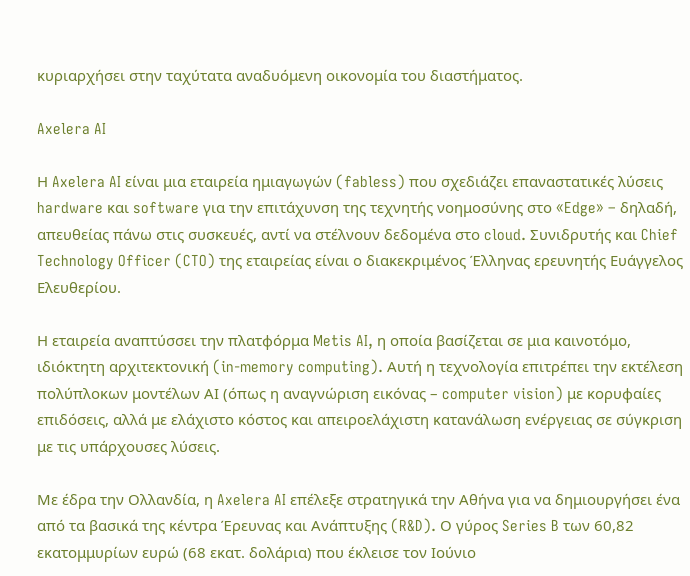κυριαρχήσει στην ταχύτατα αναδυόμενη οικονομία του διαστήματος.

Axelera AI

Η Axelera AI είναι μια εταιρεία ημιαγωγών (fabless) που σχεδιάζει επαναστατικές λύσεις hardware και software για την επιτάχυνση της τεχνητής νοημοσύνης στο «Edge» – δηλαδή, απευθείας πάνω στις συσκευές, αντί να στέλνουν δεδομένα στο cloud. Συνιδρυτής και Chief Technology Officer (CTO) της εταιρείας είναι ο διακεκριμένος Έλληνας ερευνητής Ευάγγελος Ελευθερίου.

Η εταιρεία αναπτύσσει την πλατφόρμα Metis AI, η οποία βασίζεται σε μια καινοτόμο, ιδιόκτητη αρχιτεκτονική (in-memory computing). Αυτή η τεχνολογία επιτρέπει την εκτέλεση πολύπλοκων μοντέλων ΑΙ (όπως η αναγνώριση εικόνας – computer vision) με κορυφαίες επιδόσεις, αλλά με ελάχιστο κόστος και απειροελάχιστη κατανάλωση ενέργειας σε σύγκριση με τις υπάρχουσες λύσεις.

Με έδρα την Ολλανδία, η Axelera AI επέλεξε στρατηγικά την Αθήνα για να δημιουργήσει ένα από τα βασικά της κέντρα Έρευνας και Ανάπτυξης (R&D). Ο γύρος Series B των 60,82 εκατομμυρίων ευρώ (68 εκατ. δολάρια) που έκλεισε τον Ιούνιο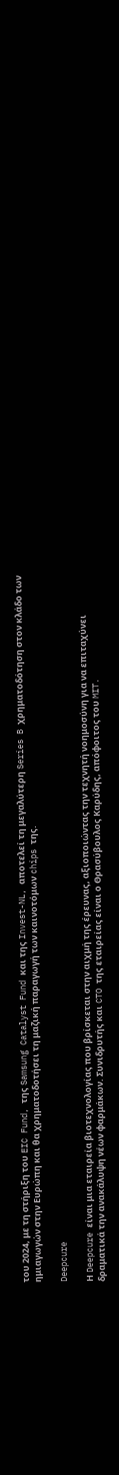του 2024, με τη στήριξη του EIC Fund, της Samsung Catalyst Fund και της Invest-NL, αποτελεί τη μεγαλύτερη Series B χρηματοδότηση στον κλάδο των ημιαγωγών στην Ευρώπη και θα χρηματοδοτήσει τη μαζική παραγωγή των καινοτόμων chips της.

Deepcure

Η Deepcure είναι μια εταιρεία βιοτεχνολογίας που βρίσκεται στην αιχμή της έρευνας, αξιοποιώντας την τεχνητή νοημοσύνη για να επιταχύνει δραματικά την ανακάλυψη νέων φαρμάκων. Συνιδρυτής και CTO της εταιρείας είναι ο Θρασύβουλος Καρύδης, απόφοιτος του MIT.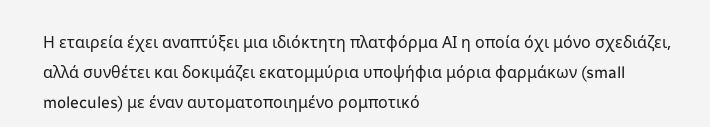Η εταιρεία έχει αναπτύξει μια ιδιόκτητη πλατφόρμα ΑΙ η οποία όχι μόνο σχεδιάζει, αλλά συνθέτει και δοκιμάζει εκατομμύρια υποψήφια μόρια φαρμάκων (small molecules) με έναν αυτοματοποιημένο ρομποτικό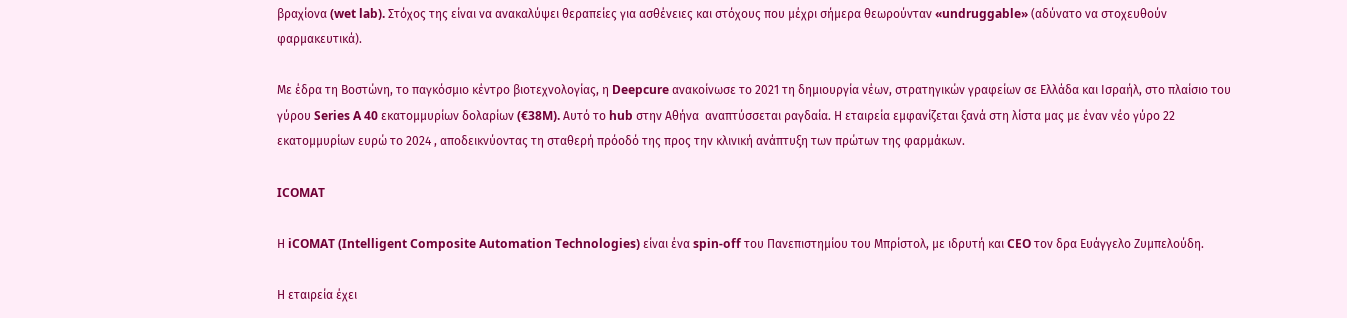βραχίονα (wet lab). Στόχος της είναι να ανακαλύψει θεραπείες για ασθένειες και στόχους που μέχρι σήμερα θεωρούνταν «undruggable» (αδύνατο να στοχευθούν φαρμακευτικά).

Με έδρα τη Βοστώνη, το παγκόσμιο κέντρο βιοτεχνολογίας, η Deepcure ανακοίνωσε το 2021 τη δημιουργία νέων, στρατηγικών γραφείων σε Ελλάδα και Ισραήλ, στο πλαίσιο του γύρου Series A 40 εκατομμυρίων δολαρίων (€38M). Αυτό το hub στην Αθήνα  αναπτύσσεται ραγδαία. Η εταιρεία εμφανίζεται ξανά στη λίστα μας με έναν νέο γύρο 22 εκατομμυρίων ευρώ το 2024 , αποδεικνύοντας τη σταθερή πρόοδό της προς την κλινική ανάπτυξη των πρώτων της φαρμάκων.

ICOMAT

Η iCOMAT (Intelligent Composite Automation Technologies) είναι ένα spin-off του Πανεπιστημίου του Μπρίστολ, με ιδρυτή και CEO τον δρα Ευάγγελο Ζυμπελούδη.

Η εταιρεία έχει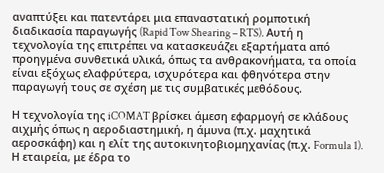αναπτύξει και πατεντάρει μια επαναστατική ρομποτική διαδικασία παραγωγής (Rapid Tow Shearing – RTS). Αυτή η τεχνολογία της επιτρέπει να κατασκευάζει εξαρτήματα από προηγμένα συνθετικά υλικά, όπως τα ανθρακονήματα, τα οποία είναι εξόχως ελαφρύτερα, ισχυρότερα και φθηνότερα στην παραγωγή τους σε σχέση με τις συμβατικές μεθόδους.

Η τεχνολογία της iCOMAT βρίσκει άμεση εφαρμογή σε κλάδους αιχμής όπως η αεροδιαστημική, η άμυνα (π.χ. μαχητικά αεροσκάφη) και η ελίτ της αυτοκινητοβιομηχανίας (π.χ. Formula 1). Η εταιρεία, με έδρα το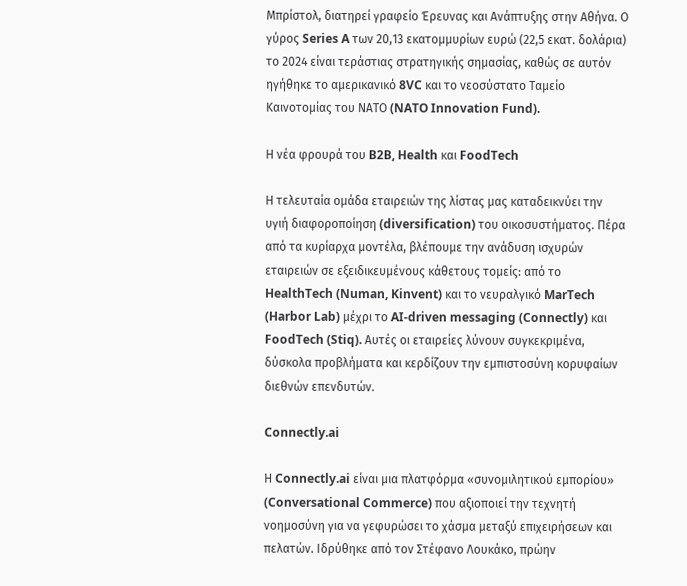Μπρίστολ, διατηρεί γραφείο Έρευνας και Ανάπτυξης στην Αθήνα. Ο γύρος Series A των 20,13 εκατομμυρίων ευρώ (22,5 εκατ. δολάρια) το 2024 είναι τεράστιας στρατηγικής σημασίας, καθώς σε αυτόν ηγήθηκε το αμερικανικό 8VC και το νεοσύστατο Ταμείο Καινοτομίας του ΝΑΤΟ (NATO Innovation Fund).

Η νέα φρουρά του B2B, Health και FoodTech

Η τελευταία ομάδα εταιρειών της λίστας μας καταδεικνύει την υγιή διαφοροποίηση (diversification) του οικοσυστήματος. Πέρα από τα κυρίαρχα μοντέλα, βλέπουμε την ανάδυση ισχυρών εταιρειών σε εξειδικευμένους κάθετους τομείς: από το HealthTech (Numan, Kinvent) και το νευραλγικό MarTech (Harbor Lab) μέχρι το AI-driven messaging (Connectly) και FoodTech (Stiq). Αυτές οι εταιρείες λύνουν συγκεκριμένα, δύσκολα προβλήματα και κερδίζουν την εμπιστοσύνη κορυφαίων διεθνών επενδυτών.

Connectly.ai

Η Connectly.ai είναι μια πλατφόρμα «συνομιλητικού εμπορίου» (Conversational Commerce) που αξιοποιεί την τεχνητή νοημοσύνη για να γεφυρώσει το χάσμα μεταξύ επιχειρήσεων και πελατών. Ιδρύθηκε από τον Στέφανο Λουκάκο, πρώην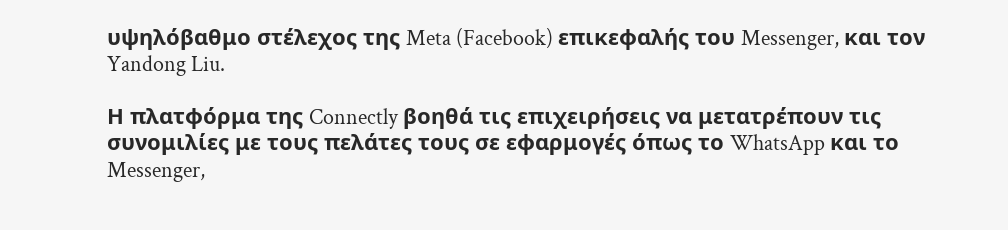υψηλόβαθμο στέλεχος της Meta (Facebook) επικεφαλής του Messenger, και τον Yandong Liu.

Η πλατφόρμα της Connectly βοηθά τις επιχειρήσεις να μετατρέπουν τις συνομιλίες με τους πελάτες τους σε εφαρμογές όπως το WhatsApp και το Messenger,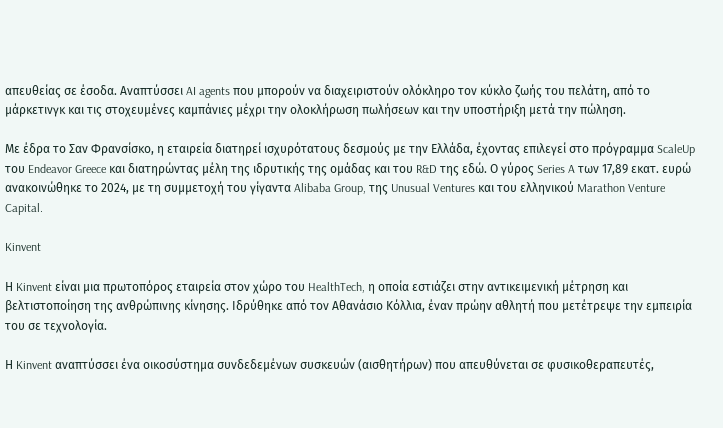απευθείας σε έσοδα. Αναπτύσσει AI agents που μπορούν να διαχειριστούν ολόκληρο τον κύκλο ζωής του πελάτη, από το μάρκετινγκ και τις στοχευμένες καμπάνιες μέχρι την ολοκλήρωση πωλήσεων και την υποστήριξη μετά την πώληση.

Με έδρα το Σαν Φρανσίσκο, η εταιρεία διατηρεί ισχυρότατους δεσμούς με την Ελλάδα, έχοντας επιλεγεί στο πρόγραμμα ScaleUp του Endeavor Greece και διατηρώντας μέλη της ιδρυτικής της ομάδας και του R&D της εδώ. Ο γύρος Series A των 17,89 εκατ. ευρώ ανακοινώθηκε το 2024, με τη συμμετοχή του γίγαντα Alibaba Group, της Unusual Ventures και του ελληνικού Marathon Venture Capital.

Kinvent

Η Kinvent είναι μια πρωτοπόρος εταιρεία στον χώρο του HealthTech, η οποία εστιάζει στην αντικειμενική μέτρηση και βελτιστοποίηση της ανθρώπινης κίνησης. Ιδρύθηκε από τον Αθανάσιο Κόλλια, έναν πρώην αθλητή που μετέτρεψε την εμπειρία του σε τεχνολογία.

Η Kinvent αναπτύσσει ένα οικοσύστημα συνδεδεμένων συσκευών (αισθητήρων) που απευθύνεται σε φυσικοθεραπευτές,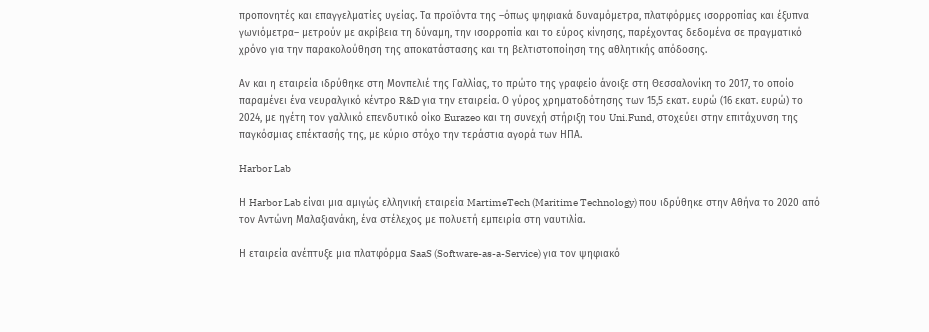προπονητές και επαγγελματίες υγείας. Τα προϊόντα της –όπως ψηφιακά δυναμόμετρα, πλατφόρμες ισορροπίας και έξυπνα γωνιόμετρα– μετρούν με ακρίβεια τη δύναμη, την ισορροπία και το εύρος κίνησης, παρέχοντας δεδομένα σε πραγματικό χρόνο για την παρακολούθηση της αποκατάστασης και τη βελτιστοποίηση της αθλητικής απόδοσης.

Αν και η εταιρεία ιδρύθηκε στη Μονπελιέ της Γαλλίας, το πρώτο της γραφείο άνοιξε στη Θεσσαλονίκη το 2017, το οποίο παραμένει ένα νευραλγικό κέντρο R&D για την εταιρεία. Ο γύρος χρηματοδότησης των 15,5 εκατ. ευρώ (16 εκατ. ευρώ) το 2024, με ηγέτη τον γαλλικό επενδυτικό οίκο Eurazeo και τη συνεχή στήριξη του Uni.Fund, στοχεύει στην επιτάχυνση της παγκόσμιας επέκτασής της, με κύριο στόχο την τεράστια αγορά των ΗΠΑ.

Harbor Lab

Η Harbor Lab είναι μια αμιγώς ελληνική εταιρεία MartimeTech (Maritime Technology) που ιδρύθηκε στην Αθήνα το 2020 από τον Αντώνη Μαλαξιανάκη, ένα στέλεχος με πολυετή εμπειρία στη ναυτιλία.

Η εταιρεία ανέπτυξε μια πλατφόρμα SaaS (Software-as-a-Service) για τον ψηφιακό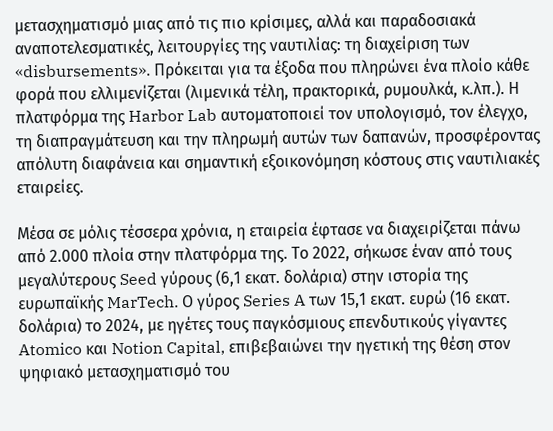μετασχηματισμό μιας από τις πιο κρίσιμες, αλλά και παραδοσιακά αναποτελεσματικές, λειτουργίες της ναυτιλίας: τη διαχείριση των «disbursements». Πρόκειται για τα έξοδα που πληρώνει ένα πλοίο κάθε φορά που ελλιμενίζεται (λιμενικά τέλη, πρακτορικά, ρυμουλκά, κ.λπ.). Η πλατφόρμα της Harbor Lab αυτοματοποιεί τον υπολογισμό, τον έλεγχο, τη διαπραγμάτευση και την πληρωμή αυτών των δαπανών, προσφέροντας απόλυτη διαφάνεια και σημαντική εξοικονόμηση κόστους στις ναυτιλιακές εταιρείες.

Μέσα σε μόλις τέσσερα χρόνια, η εταιρεία έφτασε να διαχειρίζεται πάνω από 2.000 πλοία στην πλατφόρμα της. Το 2022, σήκωσε έναν από τους μεγαλύτερους Seed γύρους (6,1 εκατ. δολάρια) στην ιστορία της ευρωπαϊκής MarTech. Ο γύρος Series A των 15,1 εκατ. ευρώ (16 εκατ. δολάρια) το 2024, με ηγέτες τους παγκόσμιους επενδυτικούς γίγαντες Atomico και Notion Capital, επιβεβαιώνει την ηγετική της θέση στον ψηφιακό μετασχηματισμό του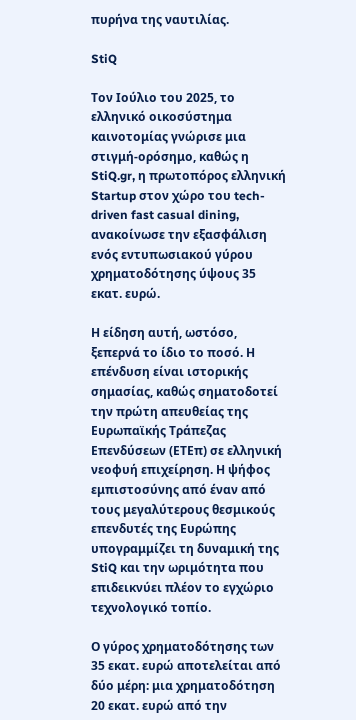πυρήνα της ναυτιλίας.

StiQ

Τον Ιούλιο του 2025, το ελληνικό οικοσύστημα καινοτομίας γνώρισε μια στιγμή-ορόσημο, καθώς η StiQ.gr, η πρωτοπόρος ελληνική Startup στον χώρο του tech-driven fast casual dining, ανακοίνωσε την εξασφάλιση ενός εντυπωσιακού γύρου χρηματοδότησης ύψους 35 εκατ. ευρώ.

Η είδηση αυτή, ωστόσο, ξεπερνά το ίδιο το ποσό. Η επένδυση είναι ιστορικής σημασίας, καθώς σηματοδοτεί την πρώτη απευθείας της Ευρωπαϊκής Τράπεζας Επενδύσεων (ΕΤΕπ) σε ελληνική νεοφυή επιχείρηση. Η ψήφος εμπιστοσύνης από έναν από τους μεγαλύτερους θεσμικούς επενδυτές της Ευρώπης υπογραμμίζει τη δυναμική της StiQ και την ωριμότητα που επιδεικνύει πλέον το εγχώριο τεχνολογικό τοπίο.

Ο γύρος χρηματοδότησης των 35 εκατ. ευρώ αποτελείται από δύο μέρη: μια χρηματοδότηση 20 εκατ. ευρώ από την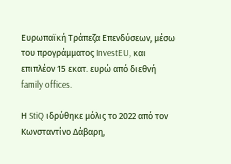Ευρωπαϊκή Τράπεζα Επενδύσεων, μέσω του προγράμματος InvestEU, και επιπλέον 15 εκατ. ευρώ από διεθνή family offices.

Η StiQ ιδρύθηκε μόλις το 2022 από τον Κωνσταντίνο Δάβαρη,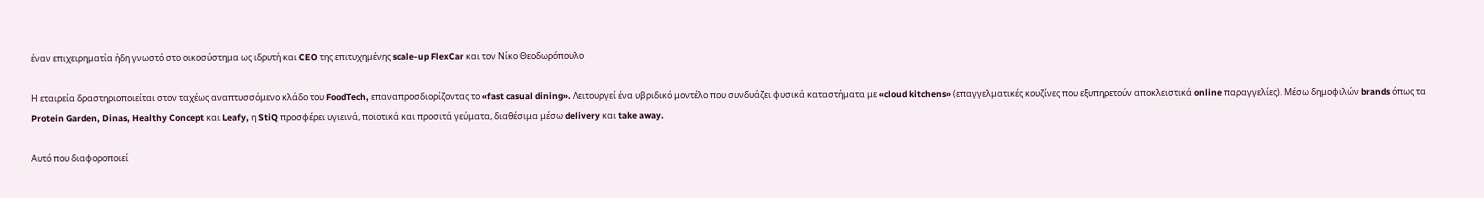έναν επιχειρηματία ήδη γνωστό στο οικοσύστημα ως ιδρυτή και CEO της επιτυχημένης scale-up FlexCar και τον Νίκο Θεοδωρόπουλο

Η εταιρεία δραστηριοποιείται στον ταχέως αναπτυσσόμενο κλάδο του FoodTech, επαναπροσδιορίζοντας το «fast casual dining». Λειτουργεί ένα υβριδικό μοντέλο που συνδυάζει φυσικά καταστήματα με «cloud kitchens» (επαγγελματικές κουζίνες που εξυπηρετούν αποκλειστικά online παραγγελίες). Μέσω δημοφιλών brands όπως τα Protein Garden, Dinas, Healthy Concept και Leafy, η StiQ προσφέρει υγιεινά, ποιοτικά και προσιτά γεύματα, διαθέσιμα μέσω delivery και take away.

Αυτό που διαφοροποιεί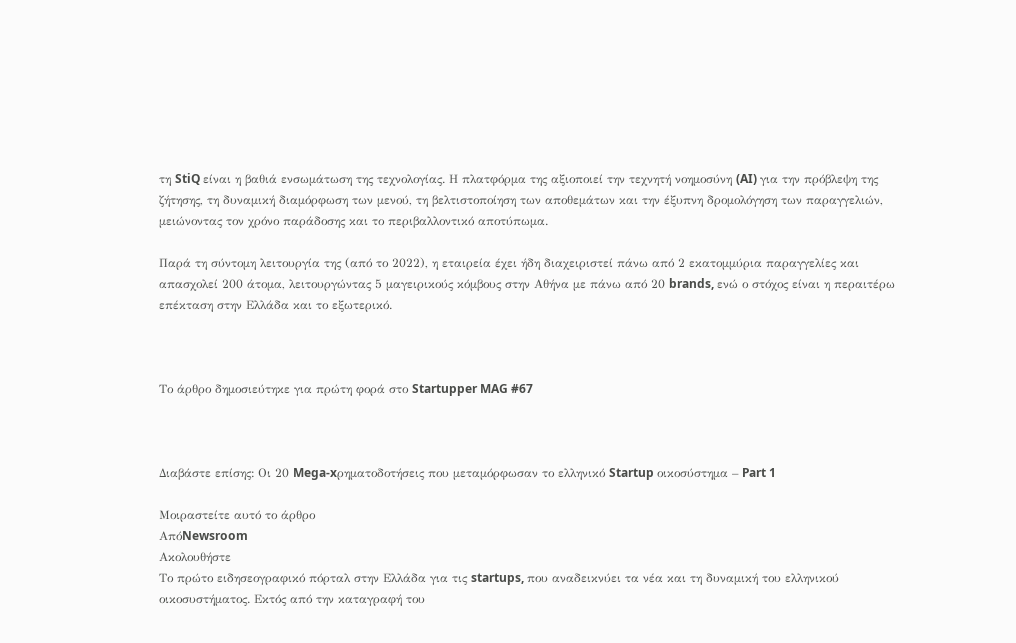τη StiQ είναι η βαθιά ενσωμάτωση της τεχνολογίας. Η πλατφόρμα της αξιοποιεί την τεχνητή νοημοσύνη (AI) για την πρόβλεψη της ζήτησης, τη δυναμική διαμόρφωση των μενού, τη βελτιστοποίηση των αποθεμάτων και την έξυπνη δρομολόγηση των παραγγελιών, μειώνοντας τον χρόνο παράδοσης και το περιβαλλοντικό αποτύπωμα.

Παρά τη σύντομη λειτουργία της (από το 2022), η εταιρεία έχει ήδη διαχειριστεί πάνω από 2 εκατομμύρια παραγγελίες και απασχολεί 200 άτομα, λειτουργώντας 5 μαγειρικούς κόμβους στην Αθήνα με πάνω από 20 brands, ενώ ο στόχος είναι η περαιτέρω επέκταση στην Ελλάδα και το εξωτερικό.



Το άρθρο δημοσιεύτηκε για πρώτη φορά στο Startupper MAG #67



Διαβάστε επίσης: Οι 20 Mega-xρηματοδοτήσεις που μεταμόρφωσαν το ελληνικό Startup οικοσύστημα – Part 1

Μοιραστείτε αυτό το άρθρο
ΑπόNewsroom
Ακολουθήστε
Tο πρώτο ειδησεογραφικό πόρταλ στην Ελλάδα για τις startups, που αναδεικνύει τα νέα και τη δυναμική του ελληνικού οικοσυστήματος. Εκτός από την καταγραφή του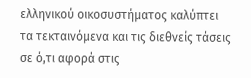ελληνικού οικοσυστήματος καλύπτει τα τεκταινόμενα και τις διεθνείς τάσεις σε ό,τι αφορά στις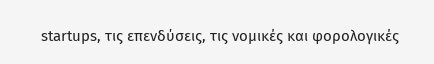startups, τις επενδύσεις, τις νομικές και φορολογικές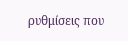ρυθμίσεις που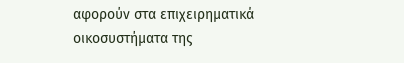αφορούν στα επιχειρηματικά οικοσυστήματα της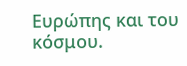Ευρώπης και του κόσμου.